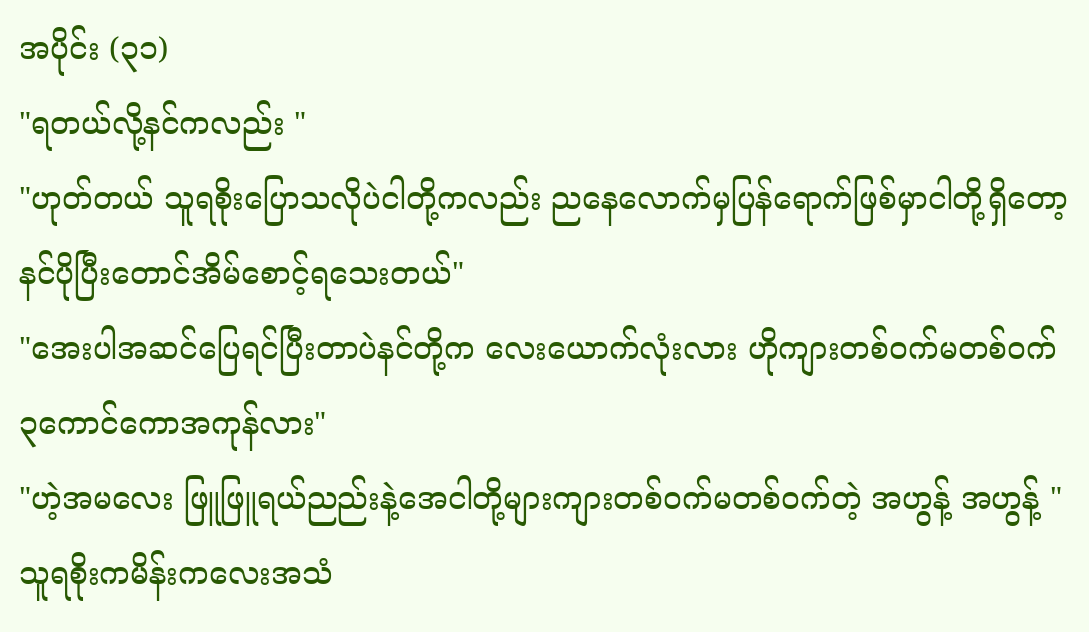အပိုင်း (၃၁)
"ရတယ်လို့နင်ကလည်း "
"ဟုတ်တယ် သူရစိုးပြောသလိုပဲငါတို့ကလည်း ညနေလောက်မှပြန်ရောက်ဖြစ်မှာငါတို့ရှိတော့နင်ပိုပြီးတောင်အိမ်စောင့်ရသေးတယ်"
"အေးပါအဆင်ပြေရင်ပြီးတာပဲနင်တို့က လေးယောက်လုံးလား ဟိုကျားတစ်၀က်မတစ်၀က် ၃ကောင်ကောအကုန်လား"
"ဟဲ့အမလေး ဖြူဖြူရယ်ညည်းနဲ့အေငါတို့များကျားတစ်၀က်မတစ်၀က်တဲ့ အဟွန့် အဟွန့် "
သူရစိုးကမိန်းကလေးအသံ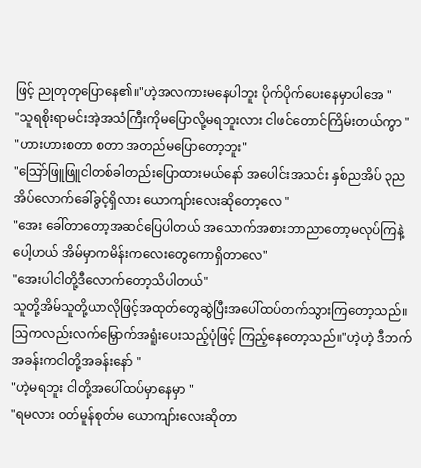ဖြင့် ညုတုတုပြောနေ၏။"ဟဲ့အလကားမနေပါဘူး ပိုက်ပိုက်ပေးနေမှာပါအေ "
"သူရစိုးရာမင်းအဲ့အသံကြီးကိုမပြောလို့မရဘူးလား ငါဖင်တောင်ကြိမ်းတယ်ကွာ "
"ဟားဟားစတာ စတာ အတည်မပြောတော့ဘူး"
"သြော်ဖြူဖြူငါတစ်ခါတည်းပြောထားမယ်နော် အပေါင်းအသင်း နှစ်ညအိပ် ၃ညအိပ်လောက်ခေါ်ခွင့်ရှိလား ယောကျာ်းလေးဆိုတော့လေ "
"အေး ခေါ်တာတော့အဆင်ပြေပါတယ် အသောက်အစားဘာညာတော့မလုပ်ကြနဲ့ပေါ့ဟယ် အိမ်မှာကမိန်းကလေးတွေကောရှိတာလေ"
"အေးပါငါတို့ဒီလောက်တော့သိပါတယ်"
သူတို့အိမ်သူတို့ယာလိုဖြင့်အထုတ်တွေဆွဲပြီးအပေါ်ထပ်တက်သွားကြတော့သည်။
သြကလည်းလက်မြှောက်အရူံးပေးသည့်ပုံဖြင့် ကြည့်နေတော့သည်။"ဟဲ့ဟဲ့ ဒီဘက်အခန်းကငါတို့အခန်းနော် "
"ဟဲ့မရဘူး ငါတို့အပေါ်ထပ်မှာနေမှာ "
"ရမလား ၀တ်မူန်စုတ်မ ယောကျာ်းလေးဆိုတာ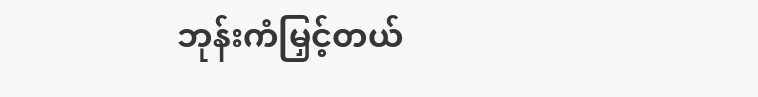ဘုန်းကံမြှင့်တယ်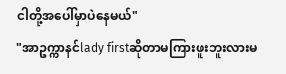ငါတို့အပေါ်မှာပဲနေမယ်"
"အာဥက္ကာနင်lady firstဆိုတာမကြားဖူးဘူးလားမ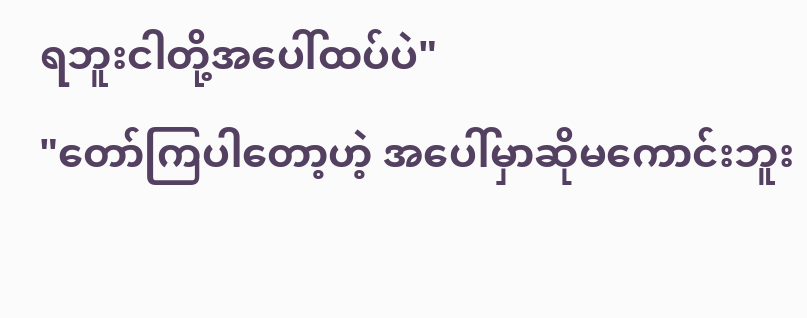ရဘူးငါတို့အပေါ်ထပ်ပဲ"
"တော်ကြပါတော့ဟဲ့ အပေါ်မှာဆိုမကောင်းဘူး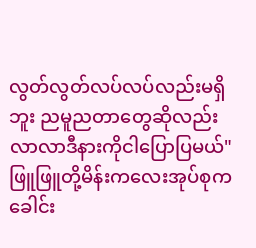လွတ်လွတ်လပ်လပ်လည်းမရှိဘူး ညမူညတာတွေဆိုလည်း လာလာဒီနားကိုငါပြောပြမယ်"
ဖြူဖြူတို့မိန်းကလေးအုပ်စုကခေါင်း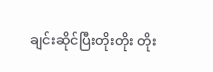ချင်းဆိုင်ပြီးတိုးတိုး တိုး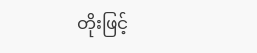တိုးဖြင့်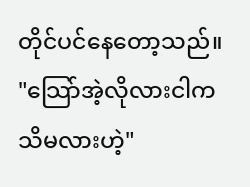တိုင်ပင်နေတော့သည်။
"သြော်အဲ့လိုလားငါကသိမလားဟဲ့"